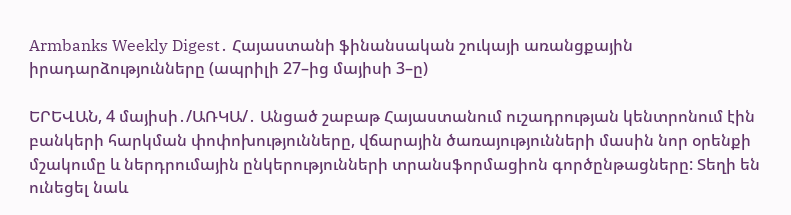Armbanks Weekly Digest․ Հայաստանի ֆինանսական շուկայի առանցքային իրադարձությունները (ապրիլի 27–ից մայիսի 3–ը)

ԵՐԵՎԱՆ, 4 մայիսի․/ԱՌԿԱ/․ Անցած շաբաթ Հայաստանում ուշադրության կենտրոնում էին բանկերի հարկման փոփոխությունները, վճարային ծառայությունների մասին նոր օրենքի մշակումը և ներդրումային ընկերությունների տրանսֆորմացիոն գործընթացները: Տեղի են ունեցել նաև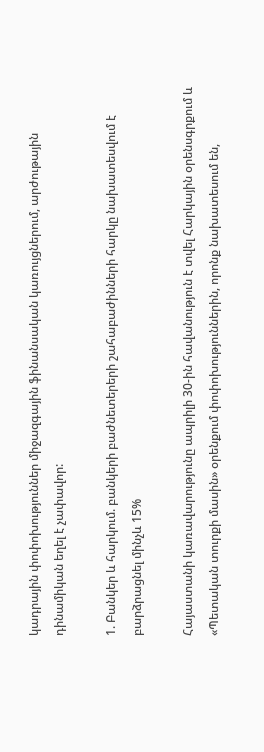կադրային փոփոխություններ միջազգային ֆինանսական կառույցներում, արժութային դինամիկան եղել է չափավոր:

1. Բանկեր և հարկում. բանկերի բաժնետերերի շահաբաժինների հարկը նախատեսվում է բարձրացնել մինչև 15%

Հայաստանի կառավարությունը ապրիլի 30-ին հավանություն է տվել Հարկային օրենսգրքում և «Պետական տուրքի մասին» օրենքում փոփոխություններին, որոնք նախատեսում են,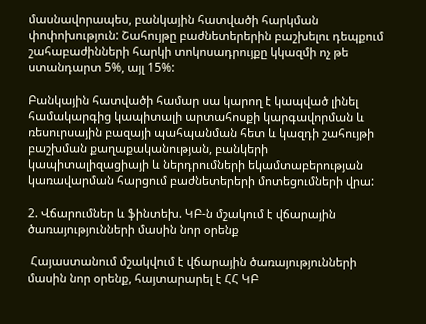մասնավորապես, բանկային հատվածի հարկման փոփոխություն: Շահույթը բաժնետերերին բաշխելու դեպքում շահաբաժինների հարկի տոկոսադրույքը կկազմի ոչ թե ստանդարտ 5%, այլ 15%:

Բանկային հատվածի համար սա կարող է կապված լինել համակարգից կապիտալի արտահոսքի կարգավորման և ռեսուրսային բազայի պահպանման հետ և կազդի շահույթի բաշխման քաղաքականության, բանկերի կապիտալիզացիայի և ներդրումների եկամտաբերության կառավարման հարցում բաժնետերերի մոտեցումների վրա:

2. Վճարումներ և ֆինտեխ. ԿԲ-ն մշակում է վճարային ծառայությունների մասին նոր օրենք

 Հայաստանում մշակվում է վճարային ծառայությունների մասին նոր օրենք, հայտարարել է ՀՀ ԿԲ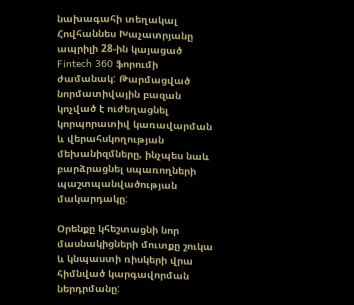նախագահի տեղակալ Հովհաննես Խաչատրյանը ապրիլի 28-ին կայացած Fintech 360 ֆորումի ժամանակ: Թարմացված նորմատիվային բազան կոչված է ուժեղացնել կորպորատիվ կառավարման և վերահսկողության մեխանիզմները, ինչպես նաև բարձրացնել սպառողների պաշտպանվածության մակարդակը:

Օրենքը կհեշտացնի նոր մասնակիցների մուտքը շուկա և կնպաստի ռիսկերի վրա հիմնված կարգավորման ներդրմանը: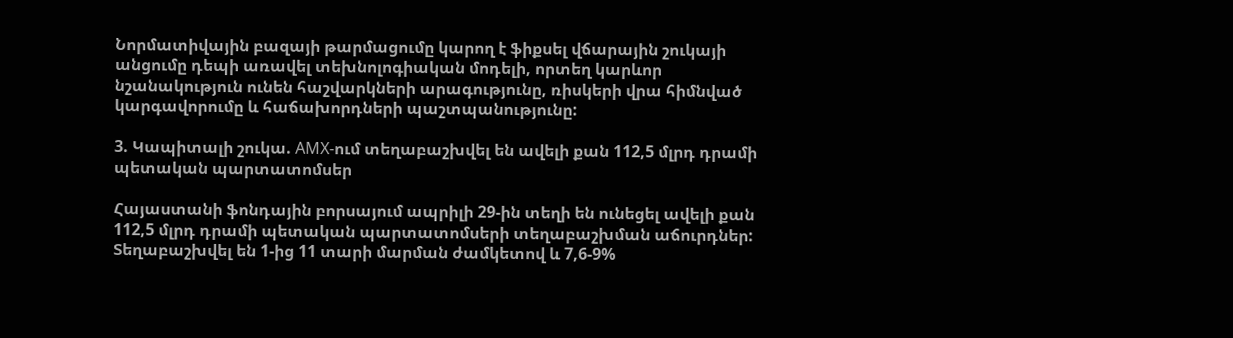Նորմատիվային բազայի թարմացումը կարող է ֆիքսել վճարային շուկայի անցումը դեպի առավել տեխնոլոգիական մոդելի, որտեղ կարևոր նշանակություն ունեն հաշվարկների արագությունը, ռիսկերի վրա հիմնված կարգավորումը և հաճախորդների պաշտպանությունը:

3. Կապիտալի շուկա. AMX-ում տեղաբաշխվել են ավելի քան 112,5 մլրդ դրամի պետական պարտատոմսեր

Հայաստանի ֆոնդային բորսայում ապրիլի 29-ին տեղի են ունեցել ավելի քան 112,5 մլրդ դրամի պետական պարտատոմսերի տեղաբաշխման աճուրդներ: Տեղաբաշխվել են 1-ից 11 տարի մարման ժամկետով և 7,6-9%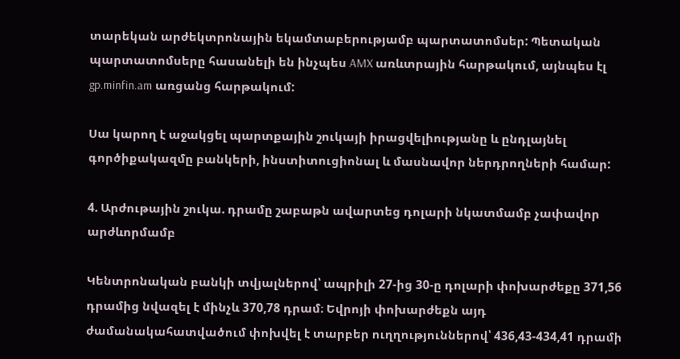տարեկան արժեկտրոնային եկամտաբերությամբ պարտատոմսեր: Պետական պարտատոմսերը հասանելի են ինչպես AMX առևտրային հարթակում, այնպես էլ gp.minfin.am առցանց հարթակում:

Սա կարող է աջակցել պարտքային շուկայի իրացվելիությանը և ընդլայնել գործիքակազմը բանկերի, ինստիտուցիոնալ և մասնավոր ներդրողների համար:

4. Արժութային շուկա. դրամը շաբաթն ավարտեց դոլարի նկատմամբ չափավոր արժևորմամբ

Կենտրոնական բանկի տվյալներով՝ ապրիլի 27-ից 30-ը դոլարի փոխարժեքը 371,56 դրամից նվազել է մինչև 370,78 դրամ։ Եվրոյի փոխարժեքն այդ ժամանակահատվածում փոխվել է տարբեր ուղղություններով՝ 436,43-434,41 դրամի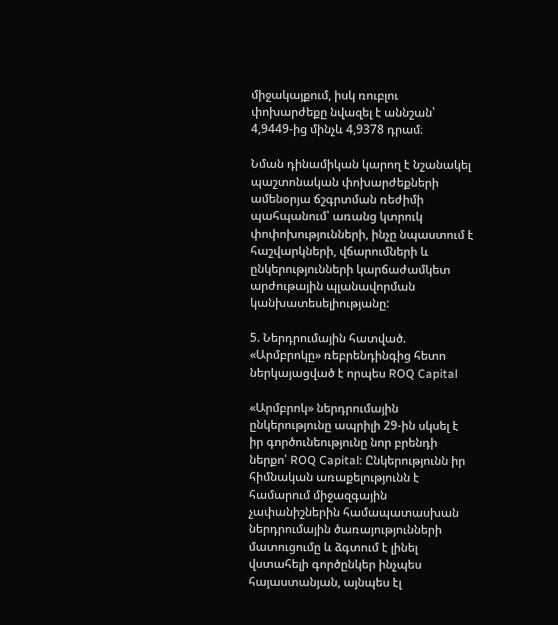միջակայքում, իսկ ռուբլու փոխարժեքը նվազել է աննշան՝ 4,9449-ից մինչև 4,9378 դրամ։

Նման դինամիկան կարող է նշանակել պաշտոնական փոխարժեքների ամենօրյա ճշգրտման ռեժիմի պահպանում՝ առանց կտրուկ փոփոխությունների, ինչը նպաստում է հաշվարկների, վճարումների և ընկերությունների կարճաժամկետ արժութային պլանավորման կանխատեսելիությանը:

5. Ներդրումային հատված. «Արմբրոկը» ռեբրենդինգից հետո ներկայացված է որպես ROQ Capital

«Արմբրոկ» ներդրումային ընկերությունը ապրիլի 29-ին սկսել է իր գործունեությունը նոր բրենդի ներքո՝ ROQ Capital: Ընկերությունն իր հիմնական առաքելությունն է համարում միջազգային չափանիշներին համապատասխան ներդրումային ծառայությունների մատուցումը և ձգտում է լինել վստահելի գործընկեր ինչպես հայաստանյան, այնպես էլ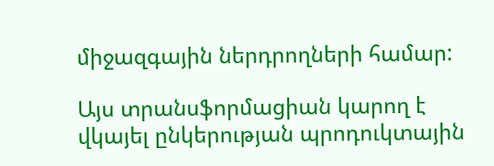միջազգային ներդրողների համար:

Այս տրանսֆորմացիան կարող է վկայել ընկերության պրոդուկտային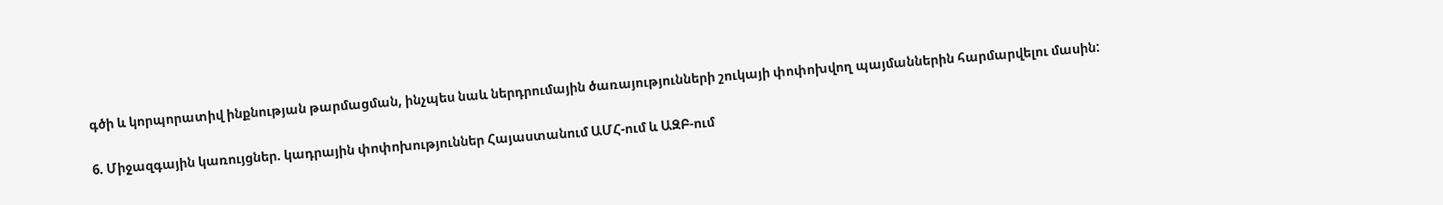գծի և կորպորատիվ ինքնության թարմացման, ինչպես նաև ներդրումային ծառայությունների շուկայի փոփոխվող պայմաններին հարմարվելու մասին:

6. Միջազգային կառույցներ. կադրային փոփոխություններ Հայաստանում ԱՄՀ-ում և ԱԶԲ-ում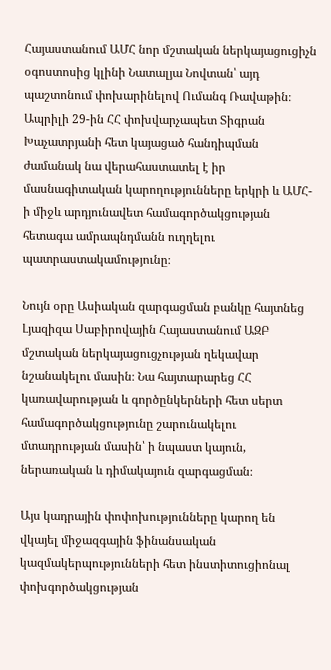Հայաստանում ԱՄՀ նոր մշտական ներկայացուցիչն օգոստոսից կլինի Նատալյա Նովտան՝ այդ պաշտոնում փոխարինելով Ումանգ Ռավաթին։ Ապրիլի 29-ին ՀՀ փոխվարչապետ Տիգրան Խաչատրյանի հետ կայացած հանդիպման ժամանակ նա վերահաստատել է իր մասնագիտական կարողությունները երկրի և ԱՄՀ-ի միջև արդյունավետ համագործակցության հետագա ամրապնդմանն ուղղելու պատրաստակամությունը։

Նույն օրը Ասիական զարգացման բանկը հայտնեց Լյազիզա Սաբիրովային Հայաստանում ԱԶԲ մշտական ներկայացուցչության ղեկավար նշանակելու մասին։ Նա հայտարարեց ՀՀ կառավարության և գործընկերների հետ սերտ համագործակցությունը շարունակելու մտադրության մասին՝ ի նպաստ կայուն, ներառական և դիմակայուն զարգացման։

Այս կադրային փոփոխությունները կարող են վկայել միջազգային ֆինանսական կազմակերպությունների հետ ինստիտուցիոնալ փոխգործակցության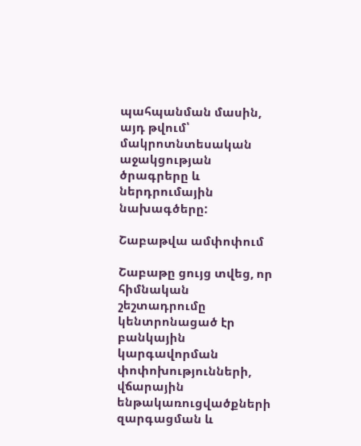պահպանման մասին, այդ թվում՝ մակրոտնտեսական աջակցության ծրագրերը և ներդրումային նախագծերը:

Շաբաթվա ամփոփում

Շաբաթը ցույց տվեց, որ հիմնական շեշտադրումը կենտրոնացած էր բանկային կարգավորման փոփոխությունների, վճարային ենթակառուցվածքների զարգացման և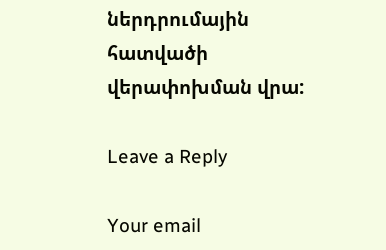ներդրումային հատվածի վերափոխման վրա:

Leave a Reply

Your email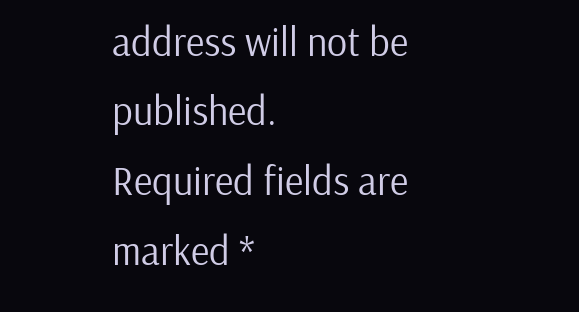address will not be published. Required fields are marked *